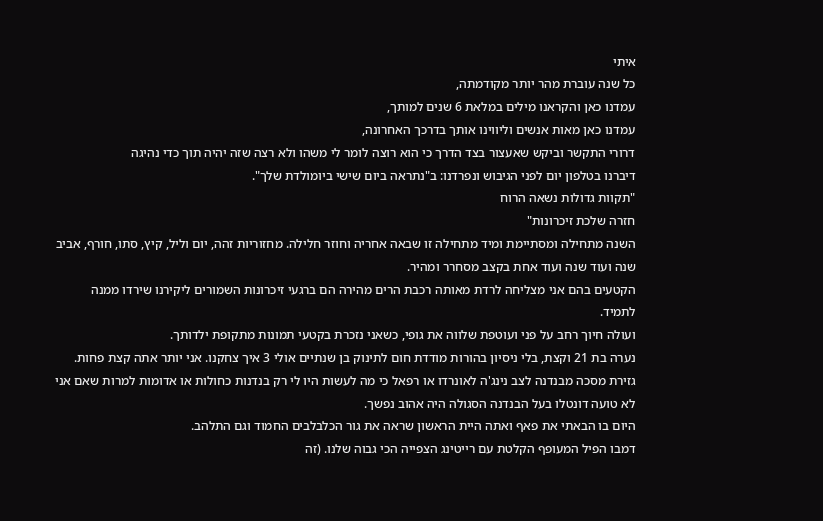איתי
כל שנה עוברת מהר יותר מקודמתה,
עמדנו כאן והקראנו מילים במלאת 6 שנים למותך,
עמדנו כאן מאות אנשים וליווינו אותך בדרכך האחרונה,
דרורי התקשר וביקש שאעצור בצד הדרך כי הוא רוצה לומר לי משהו ולא רצה שזה יהיה תוך כדי נהיגה
דיברנו בטלפון יום לפני הגיבוש ונפרדנו: ב"נתראה ביום שישי ביומולדת שלך".
"תקוות גדולות נשאה הרוח
חזרה שלכת זיכרונות"
השנה מתחילה ומסתיימת ומיד מתחילה זו שבאה אחריה וחוזר חלילה. מחזוריות זהה, יום וליל, קיץ, סתו, חורף, אביב שנה ועוד שנה ועוד אחת בקצב מסחרר ומהיר.
הקטעים בהם אני מצליחה לרדת מאותה רכבת הרים מהירה הם ברגעי זיכרונות השמורים ליקירנו שירדו ממנה לתמיד.
ועולה חיוך רחב על פני ועוטפת שלווה את גופי, כשאני נזכרת בקטעי תמונות מתקופת ילדותך.
נערה בת 21 וקצת, בלי ניסיון בהורות מודדת חום לתינוק בן שנתיים אולי 3 איך צחקנו. אני יותר אתה קצת פחות.
גזירת מסכה מבנדנה לצב נינג'ה לאונרדו או רפאל כי מה לעשות היו לי רק בנדנות כחולות או אדומות למרות שאם אני לא טועה דונטלו בעל הבנדנה הסגולה היה אהוב נפשך.
היום בו הבאתי את פאף ואתה היית הראשון שראה את גור הכלבלבים החמוד וגם התלהב.
דמבו הפיל המעופף הקלטת עם רייטינג הצפייה הכי גבוה שלנו. (זה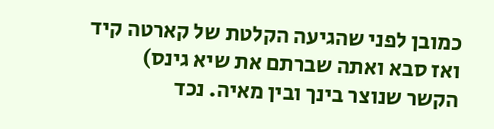כמובן לפני שהגיעה הקלטת של קארטה קיד ואז סבא ואתה שברתם את שיא גינס)
הקשר שנוצר בינך ובין מאיה. נכד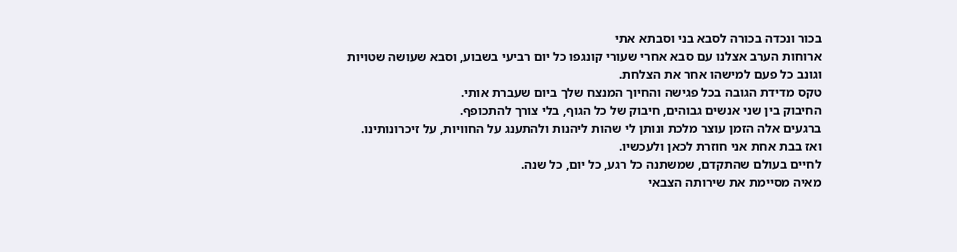בכור ונכדה בכורה לסבא בני וסבתא אתי
ארוחות הערב אצלנו עם סבא אחרי שעורי קונגפו כל יום רביעי בשבוע, וסבא שעושה שטויות וגונב כל פעם למישהו אחר את הצלחת.
טקס מדידת הגובה בכל פגישה והחיוך המנצח שלך ביום שעברת אותי.
החיבוק בין שני אנשים גבוהים, חיבוק של כל הגוף, בלי צורך להתכופף.
ברגעים אלה הזמן עוצר מלכת ונותן לי שהות ליהנות ולהתענג על החוויות, על זיכרונותינו.
ואז בבת אחת אני חוזרת לכאן ולעכשיו.
לחיים בעולם שהתקדם, שמשתנה כל רגע, כל יום, כל שנה.
מאיה מסיימת את שירותה הצבאי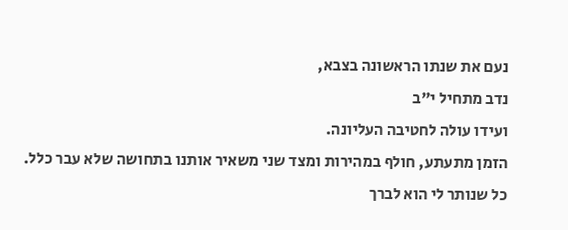נעם את שנתו הראשונה בצבא,
נדב מתחיל י"ב
ועידו עולה לחטיבה העליונה.
הזמן מתעתע, חולף במהירות ומצד שני משאיר אותנו בתחושה שלא עבר כלל.
כל שנותר לי הוא לברך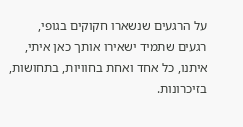על הרגעים שנשארו חקוקים בגופי,
רגעים שתמיד ישאירו אותך כאן איתי,
איתנו, כל אחד ואחת בחוויות, בתחושות, בזיכרונות.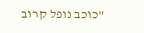"כוכב נופל קרוב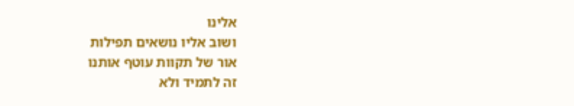אלינו
ושוב אליו נושאים תפילות
אור של תקוות עוטף אותנו
זה לתמיד ולא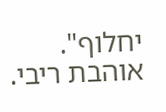יחלוף".
אוהבת ריבי.